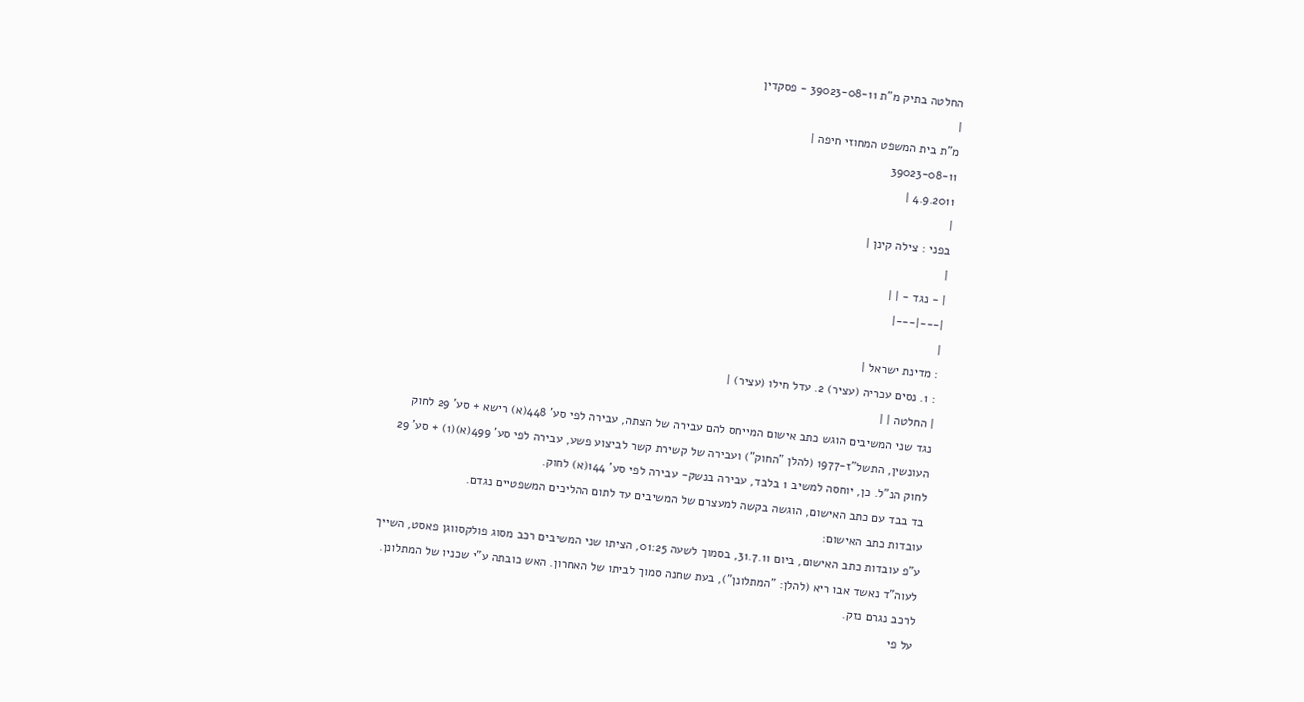החלטה בתיק מ"ת 39023-08-11 - פסקדין
|
מ"ת בית המשפט המחוזי חיפה |
39023-08-11
4.9.2011 |
|
בפני : צילה קינן |
|
| - נגד - | |
|---|---|
|
: מדינת ישראל |
: 1. נסים עכריה (עציר) 2. עדל חילו (עציר) |
| החלטה | |
נגד שני המשיבים הוגש כתב אישום המייחס להם עבירה של הצתה, עבירה לפי סע' 448(א) רישא + סע' 29 לחוק העונשין, התשל"ז-1977 (להלן "החוק") ועבירה של קשירת קשר לביצוע פשע, עבירה לפי סע' 499(א)(1) + סע' 29 לחוק הנ"ל. כן, יוחסה למשיב 1 בלבד, עבירה בנשק- עבירה לפי סע' 144(א) לחוק.
בד בבד עם כתב האישום, הוגשה בקשה למעצרם של המשיבים עד לתום ההליכים המשפטיים נגדם.
עובדות כתב האישום:
ע"פ עובדות כתב האישום, ביום 31.7.11, בסמוך לשעה 01:25, הציתו שני המשיבים רכב מסוג פולקסווגן פאסט, השייך לעוה"ד נאשד אבו ריא (להלן: "המתלונן"), בעת שחנה סמוך לביתו של האחרון. האש כובתה ע"י שכניו של המתלונן. לרכב נגרם נזק.
על פי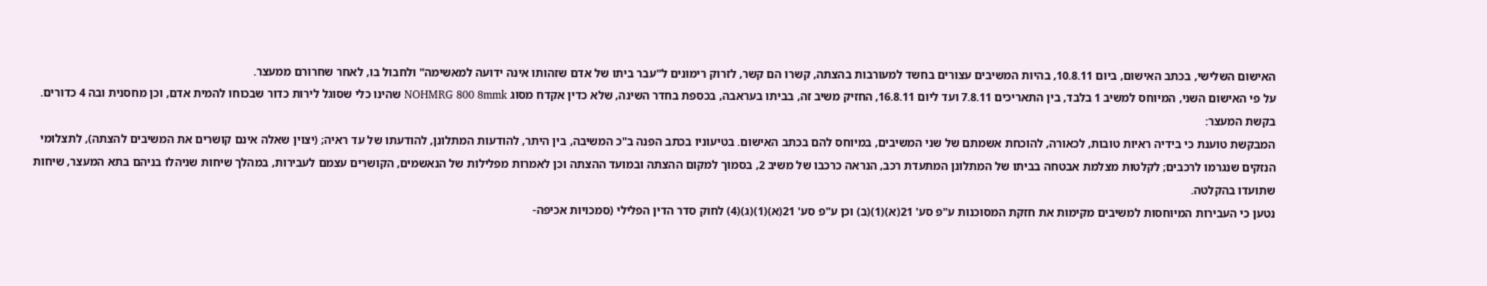האישום השלישי, בכתב האישום, ביום 10.8.11, בהיות המשיבים עצורים בחשד למעורבות בהצתה, קשרו הם קשר, לזרוק רימונים ל"עבר ביתו של אדם שזהותו אינה ידועה למאשימה" ולחבול בו, לאחר שחרורם ממעצר.
על פי האישום השני, המיוחס למשיב 1 בלבד, בין התאריכים 7.8.11 ועד ליום 16.8.11, החזיק משיב זה, בביתו בעראבה, בכספת בחדר השינה, שלא כדין אקדח מסוג NOHMRG 800 8mmk שהינו כלי שסוגל לירות כדור שבכוחו להמית אדם, וכן מחסנית ובה 4 כדורים.
בקשת המעצר:
המבקשת טוענת כי בידיה ראיות טובות, לכאורה, להוכחת אשמתם של שני המשיבים, במיוחס להם בכתב האישום. בטיעוניו בכתב הפנה ב"כ המשיבה, בין היתר, להודעות המתלונן, להודעתו של עד ראיה; (יצוין שאלה אינם קושרים את המשיבים להצתה), לתצלומי הנזקים שנגרמו לרכבים; לקלטות מצלמת אבטחה בביתו של המתלונן המתעדת רכב, הנראה כרכבו של משיב 2, בסמוך למקום ההצתה ובמועד ההצתה וכן לאמרות מפלילות של הנאשמים, הקושרים עצמם לעבירות, במהלך שיחות שניהלו בניהם בתא המעצר, שיחות שתועדו בהקלטה.
נטען כי העבירות המיוחסות למשיבים מקימות את חזקת המסוכנות ע"פ סע' 21(א)(1)(ב) וכן ע"פ סע' 21(א)(1)(ג)(4) לחוק סדר הדין הפלילי (סמכויות אכיפה-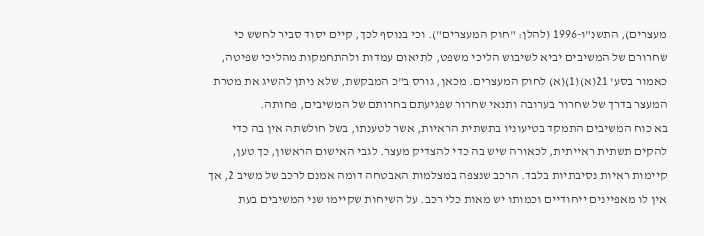מעצרים), התשנ"ו-1996 (להלן: "חוק המעצרים"). וכי בנוסף לכך, קיים יסוד סביר לחשש כי שחרורם של המשיבים יביא לשיבוש הליכי משפט, לתיאום עמדות ולהתחמקות מהליכי שפיטה, כאמור בסע' 21(א)(1)(א) לחוק המעצרים. מכאן, גורס ב"כ המבקשת, שלא ניתן להשיג את מטרת המעצר בדרך של שחרור בערובה ותנאי שחרור שפגיעתם בחרותם של המשיבים, פחותה.
בא כוח המשיבים התמקד בטיעוניו בתשתית הראיות, אשר לטענתו, בשל חולשתה אין בה כדי להקים תשתית ראייתית, לכאורה שיש בה כדי להצדיק מעצר. לגבי האישום הראשון, כך טען, קיימות ראיות נסיבתיות בלבד. הרכב שנצפה במצלמות האבטחה דומה אמנם לרכב של משיב 2, אך אין לו מאפיינים ייחודיים וכמותו יש מאות כלי רכב. על השיחות שקיימו שני המשיבים בעת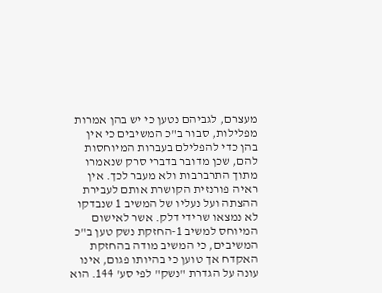מעצרם, לגביהם נטען כי יש בהן אמרות מפלילות, סבור ב"כ המשיבים כי אין בהן כדי להפלילם בעברות המיוחסות להם, שכן מדובר בדברי סרק שנאמרו מתוך התרברבות ולא מעבר לכך. אין ראיה פורנזית הקושרת אותם לעבירת ההצתה ועל נעליו של המשיב 1 שנבדקו לא נמצאו שרידי דלק. אשר לאישום המיוחס למשיב 1-החזקת נשק טען ב"כ המשיבים, כי המשיב מודה בהחזקת האקדח אך טוען כי בהיותו פגום, אינו עונה על הגדרת "נשק" לפי סע' 144. הוא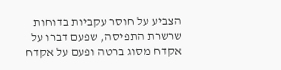הצביע על חוסר עקביות בדוחות שרשרת התפיסה, שפעם דברו על אקדח מסוג ברטה ופעם על אקדח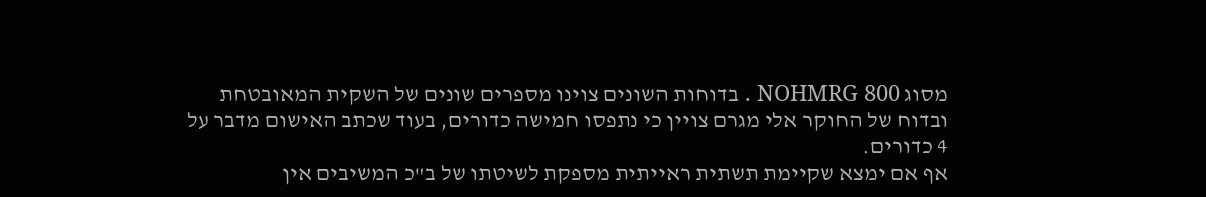מסוג NOHMRG 800 . בדוחות השונים צוינו מספרים שונים של השקית המאובטחת ובדוח של החוקר אלי מגרם צויין כי נתפסו חמישה כדורים, בעוד שכתב האישום מדבר על 4 כדורים.
אף אם ימצא שקיימת תשתית ראייתית מספקת לשיטתו של ב"כ המשיבים אין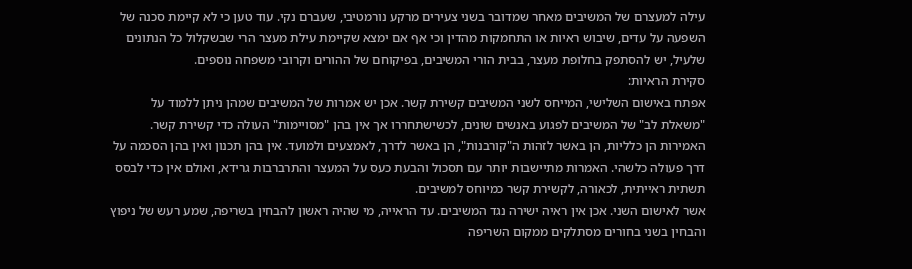עילה למעצרם של המשיבים מאחר שמדובר בשני צעירים מרקע נורמטיבי, שעברם נקי. עוד טען כי לא קיימת סכנה של השפעה על עדים, שיבוש ראיות או התחמקות מהדין וכי אף אם ימצא שקיימת עילת מעצר הרי שבשקלול כל הנתונים שלעיל, יש להסתפק בחלופת מעצר, בבית הורי המשיבים, בפיקוחם של ההורים וקרובי משפחה נוספים.
סקירת הראיות:
אפתח באישום השלישי, המייחס לשני המשיבים קשירת קשר. אכן יש אמרות של המשיבים שמהן ניתן ללמוד על "משאלת לב" של המשיבים לפגוע באנשים שונים, לכשישתחררו אך אין בהן "מסויימות" העולה כדי קשירת קשר. האמירות הן כלליות, הן באשר לזהות ה"קורבנות", הן באשר לדרך, לאמצעים ולמועד. אין בהן תכנון ואין בהן הסכמה על דרך פעולה כלשהי. האמרות מתיישבות יותר עם תסכול והבעת כעס על המעצר והתרברבות גרידא, ואולם אין כדי לבסס תשתית ראייתית, לכאורה, לקשירת קשר כמיוחס למשיבים.
אשר לאישום השני. אכן אין ראיה ישירה נגד המשיבים. עד הראייה, מי שהיה ראשון להבחין בשריפה, שמע רעש של ניפוץ והבחין בשני בחורים מסתלקים ממקום השריפה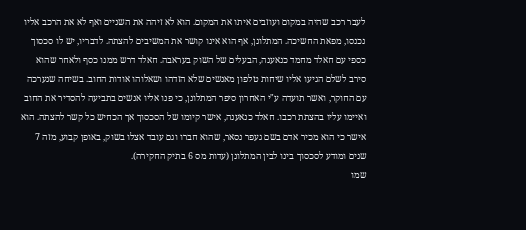לעבר רכב שהיה במקום ועוזבים איתו את המקום. הוא לא זיהה את השניים ואף לא את הרכב אליו נכנסו, מפאת החשיכה. המתלונן, אף הוא אינו קושר את המשיבים להצתה. לדבריו, יש לו סכסוך כספי עם חאלד מחמד כנאענה, הבעלים של השוק בעראבה. חאלד דרש ממנו כסף ולאחר שהוא סירב לשלם הגיעו אליו שיחות טלפון מאנשים שלא הזדהו ושאלוהו אודות החוב. בשיחה שנערכה עם החוקר, ואשר תועדה ע"י האחרון סיפר המתלונן, כי פנו אליו אנשים בתביעה להסדיר את החוב ואיימו עליו בהצתת רכבו. חאלד כנאענה, אישר קיומו של הסכסוך אך הכחיש כל קשר להצתה. הוא אישר כי הוא מכיר אדם בשם געפר נסאר, שהוא חברו וגם עובד אצלו בשוק, באופן קבוע, מזה 7 שנים ומודע לסכסוך בינו לבין המתלונן (עדות מס 6 בתיק החקירה).
שמו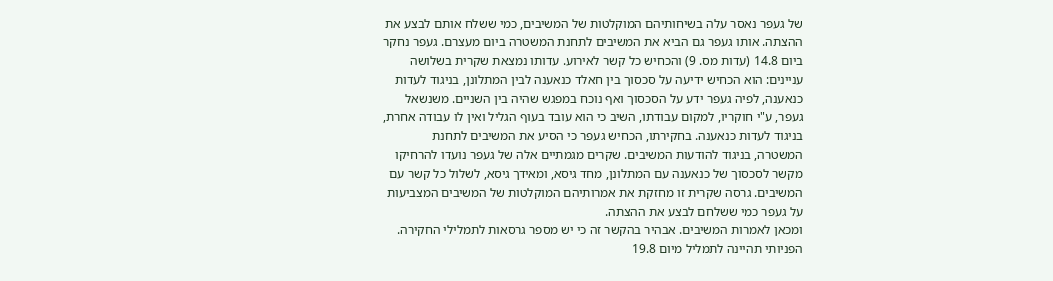של געפר נאסר עלה בשיחותיהם המוקלטות של המשיבים, כמי ששלח אותם לבצע את ההצתה. אותו געפר גם הביא את המשיבים לתחנת המשטרה ביום מעצרם. געפר נחקר ביום 14.8 (עדות מס. 9) והכחיש כל קשר לאירוע. עדותו נמצאת שקרית בשלושה עניינים: הוא הכחיש ידיעה על סכסוך בין חאלד כנאענה לבין המתלונן, בניגוד לעדות כנאענה, לפיה געפר ידע על הסכסוך ואף נוכח במפגש שהיה בין השניים. משנשאל געפר, ע"י חוקריו, למקום עבודתו, השיב כי הוא עובד בעוף הגליל ואין לו עבודה אחרת, בניגוד לעדות כנאענה. בחקירתו, הכחיש געפר כי הסיע את המשיבים לתחנת המשטרה, בניגוד להודעות המשיבים. שקרים מגמתיים אלה של געפר נועדו להרחיקו מקשר לסכסוך של כנאענה עם המתלונן, מחד גיסא, ומאידך גיסא, לשלול כל קשר עם המשיבים. גרסה שקרית זו מחזקת את אמרותיהם המוקלטות של המשיבים המצביעות על געפר כמי ששלחם לבצע את ההצתה.
ומכאן לאמרות המשיבים. אבהיר בהקשר זה כי יש מספר גרסאות לתמלילי החקירה. הפניותי תהיינה לתמליל מיום 19.8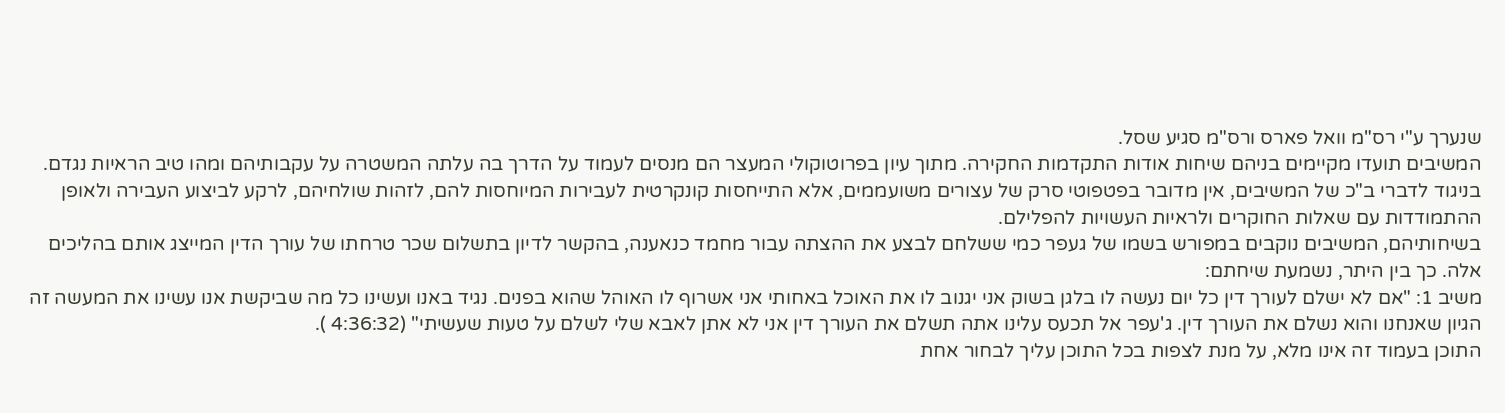שנערך ע"י רס"מ וואל פארס ורס"מ סגיע שסל.
המשיבים תועדו מקיימים בניהם שיחות אודות התקדמות החקירה. מתוך עיון בפרוטוקולי המעצר הם מנסים לעמוד על הדרך בה עלתה המשטרה על עקבותיהם ומהו טיב הראיות נגדם. בניגוד לדברי ב"כ של המשיבים, אין מדובר בפטפוטי סרק של עצורים משועממים, אלא התייחסות קונקרטית לעבירות המיוחסות להם, לזהות שולחיהם, לרקע לביצוע העבירה ולאופן ההתמודדות עם שאלות החוקרים ולראיות העשויות להפלילם.
בשיחותיהם, המשיבים נוקבים במפורש בשמו של געפר כמי ששלחם לבצע את ההצתה עבור מחמד כנאענה, בהקשר לדיון בתשלום שכר טרחתו של עורך הדין המייצג אותם בהליכים אלה. כך בין היתר, נשמעת שיחתם:
משיב 1: "אם לא ישלם לעורך דין כל יום נעשה לו בלגן בשוק אני יגנוב לו את האוכל באחותי אני אשרוף לו האוהל שהוא בפנים. נגיד באנו ועשינו כל מה שביקשת אנו עשינו את המעשה זה הגיון שאנחנו והוא נשלם את העורך דין. ג'עפר אל תכעס עלינו אתה תשלם את העורך דין אני לא אתן לאבא שלי לשלם על טעות שעשיתי" (4:36:32 ).
התוכן בעמוד זה אינו מלא, על מנת לצפות בכל התוכן עליך לבחור אחת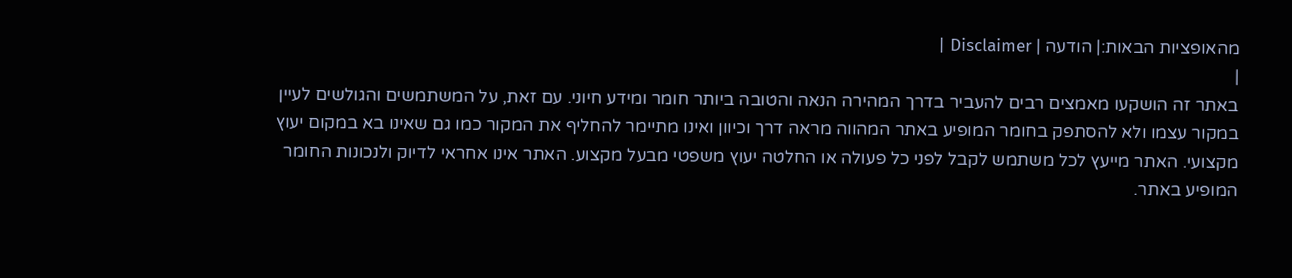מהאופציות הבאות:| הודעה | Disclaimer |
|
באתר זה הושקעו מאמצים רבים להעביר בדרך המהירה הנאה והטובה ביותר חומר ומידע חיוני. עם זאת, על המשתמשים והגולשים לעיין במקור עצמו ולא להסתפק בחומר המופיע באתר המהווה מראה דרך וכיוון ואינו מתיימר להחליף את המקור כמו גם שאינו בא במקום יעוץ מקצועי. האתר מייעץ לכל משתמש לקבל לפני כל פעולה או החלטה יעוץ משפטי מבעל מקצוע. האתר אינו אחראי לדיוק ולנכונות החומר המופיע באתר.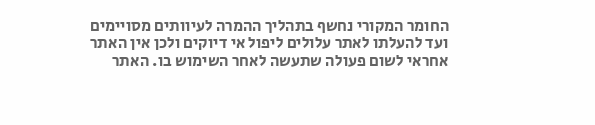החומר המקורי נחשף בתהליך ההמרה לעיוותים מסויימים ועד להעלתו לאתר עלולים ליפול אי דיוקים ולכן אין האתר אחראי לשום פעולה שתעשה לאחר השימוש בו. האתר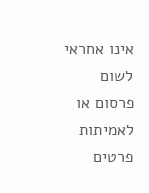אינו אחראי לשום פרסום או לאמיתות פרטים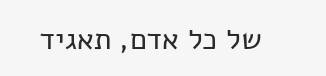של כל אדם, תאגיד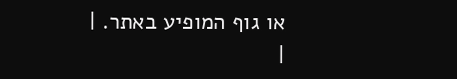או גוף המופיע באתר. |
|